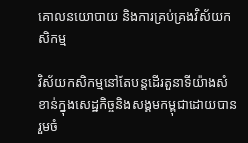គោលនយោបាយ និងការគ្រប់គ្រងវិស័យកសិកម្ម

វិស័យកសិកម្មនៅតែបន្ដដើរតួនាទីយ៉ាងសំខាន់ក្នុងសេដ្ឋកិច្ចនិងសង្គមកម្ពុជាដោយបានរួមចំ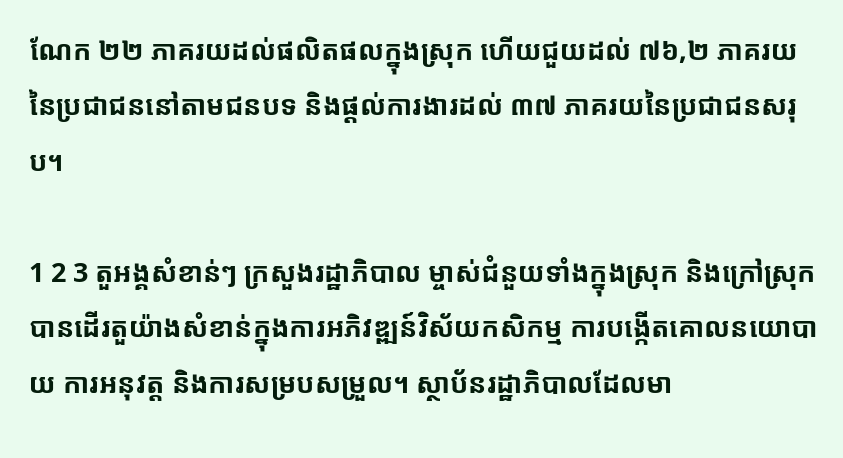ណែក ២២ ភាគរយដល់ផលិតផលក្នុងស្រុក ហើយជួយដល់ ៧៦,២ ភាគរយនៃប្រជាជននៅតាមជនបទ និងផ្ដល់ការងារដល់ ៣៧ ភាគរយនៃប្រជាជនសរុប។

1 2 3 តួអង្គសំខាន់ៗ ក្រសួងរដ្ឋាភិបាល ម្ចាស់ជំនួយទាំងក្នុងស្រុក និងក្រៅស្រុកបានដើរតួយ៉ាងសំខាន់ក្នុងការអភិវឌ្ឍន៍វិស័យកសិកម្ម ការបង្កើតគោលនយោបាយ ការអនុវត្ត និងការសម្របសម្រួល។ ស្ថាប័នរដ្ឋាភិបាលដែលមា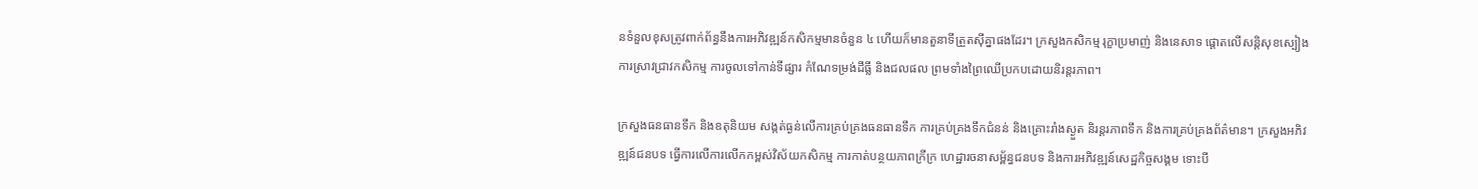នទំនួលខុសត្រូវពាក់ព័ន្ធនឹងការអភិវឌ្ឍន៍កសិកម្មមានចំនួន ៤ ហើយក៏មានតួនាទីត្រួតស៊ីគ្នាផងដែរ។ ក្រសួងកសិកម្ម រុក្ខាប្រមាញ់ និងនេសាទ ផ្តោតលើសន្តិសុខស្បៀង ការស្រាវជ្រាវកសិកម្ម ការចូលទៅកាន់ទីផ្សារ កំណែទម្រង់ដីធ្លី និងជលផល ព្រមទាំងព្រៃឈើប្រកបដោយនិរន្តរភាព។

ក្រសួងធនធានទឹក និងឧតុនិយម សង្កត់ធ្ងន់លើការគ្រប់គ្រងធនធានទឹក ការគ្រប់គ្រងទឹកជំនន់ និងគ្រោះរាំងស្ងួត និរន្តរភាពទឹក និងការគ្រប់គ្រងព័ត៌មាន។ ក្រសួងអភិវឌ្ឍន៍ជនបទ ធ្វើការលើការលើកកម្ពស់វិស័យកសិកម្ម ការកាត់បន្ថយភាពក្រីក្រ ហេដ្ឋារចនាសម្ព័ន្ធជនបទ និងការអភិវឌ្ឍន៍សេដ្ឋកិច្ចសង្គម ទោះបី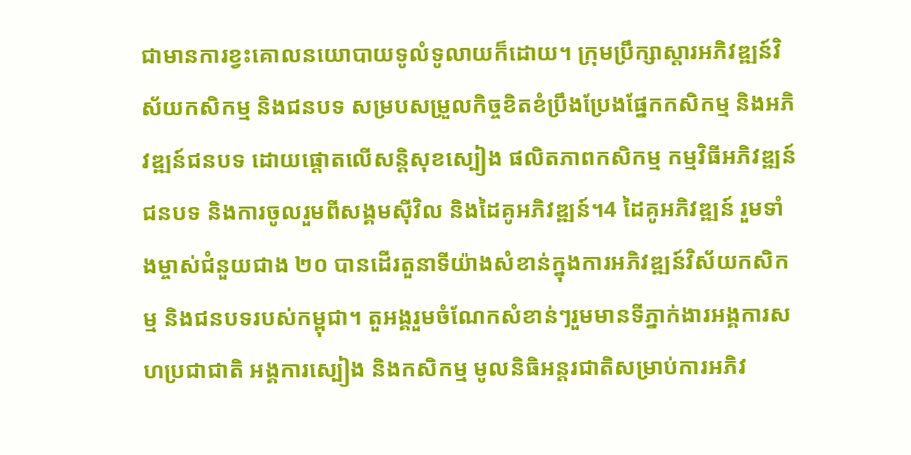ជាមានការខ្វះគោលនយោបាយទូលំទូលាយក៏ដោយ។ ក្រុមប្រឹក្សាស្ដារអភិវឌ្ឍន៍វិស័យកសិកម្ម និងជនបទ សម្របសម្រួលកិច្ចខិតខំប្រឹងប្រែងផ្នែកកសិកម្ម និងអភិវឌ្ឍន៍ជនបទ ដោយផ្តោតលើសន្តិសុខស្បៀង ផលិតភាពកសិកម្ម កម្មវិធីអភិវឌ្ឍន៍ជនបទ និងការចូលរួមពីសង្គមស៊ីវិល និងដៃគូអភិវឌ្ឍន៍។4 ដៃគូអភិវឌ្ឍន៍ រួមទាំងម្ចាស់ជំនួយជាង ២០ បានដើរតួនាទីយ៉ាងសំខាន់ក្នុងការអភិវឌ្ឍន៍វិស័យកសិកម្ម និងជនបទរបស់កម្ពុជា។ តួអង្គរួមចំណែកសំខាន់ៗរួមមានទីភ្នាក់ងារអង្គការសហប្រជាជាតិ អង្គការស្បៀង និងកសិកម្ម មូលនិធិអន្តរជាតិសម្រាប់ការអភិវ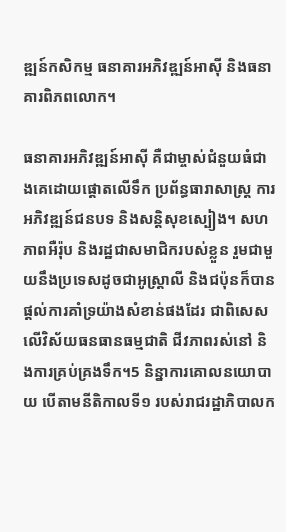ឌ្ឍន៍កសិកម្ម ធនាគារអភិវឌ្ឍន៍អាស៊ី និងធនាគារពិភពលោក។

ធនាគារអភិវឌ្ឍន៍អាស៊ី គឺជាម្ចាស់ជំនួយធំជាងគេដោយផ្តោតលើទឹក ប្រព័ន្ធធារាសាស្ត្រ ការអភិវឌ្ឍន៍ជនបទ និងសន្តិសុខស្បៀង។ សហភាពអឺរ៉ុប និងរដ្ឋជាសមាជិករបស់ខ្លួន រួមជាមួយនឹងប្រទេសដូចជាអូស្ត្រាលី និងជប៉ុនក៏បានផ្តល់ការគាំទ្រយ៉ាងសំខាន់ផងដែរ ជាពិសេសលើវិស័យធនធានធម្មជាតិ ជីវភាពរស់នៅ និងការគ្រប់គ្រងទឹក។5 និន្នាការគោលនយោបាយ បើតាមនីតិកាលទី១ របស់រាជរដ្ឋាភិបាលក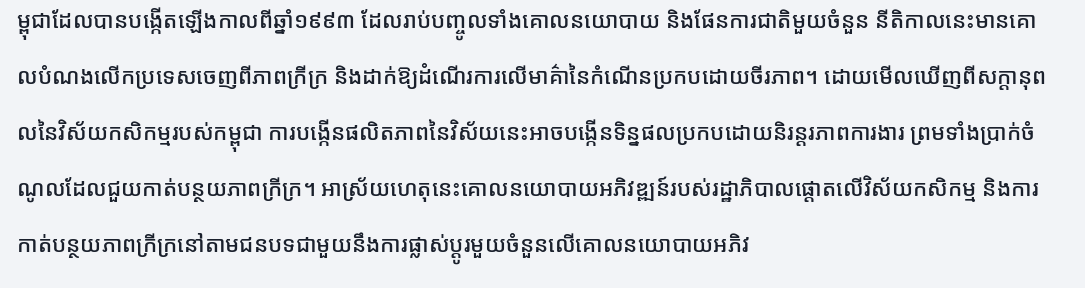ម្ពុជាដែលបានបង្កើតឡើងកាលពីឆ្នាំ១៩៩៣ ដែលរាប់បញ្ចូលទាំងគោលនយោបាយ និងផែនការជាតិមួយចំនួន នីតិកាលនេះមានគោលបំណងលើកប្រទេសចេញពីភាពក្រីក្រ និងដាក់ឱ្យដំណើរការលើមាគ៌ានៃកំណើនប្រកបដោយចីរភាព។ ដោយមើលឃើញពីសក្ដានុពលនៃវិស័យកសិកម្មរបស់កម្ពុជា ការបង្កើនផលិតភាពនៃវិស័យនេះអាចបង្កើនទិន្នផលប្រកបដោយនិរន្តរភាពការងារ ព្រមទាំងប្រាក់ចំណូលដែលជួយកាត់បន្ថយភាពក្រីក្រ។ អាស្រ័យហេតុនេះគោលនយោបាយអភិវឌ្ឍន៍របស់រដ្ឋាភិបាលផ្តោតលើវិស័យកសិកម្ម និងការកាត់បន្ថយភាពក្រីក្រនៅតាមជនបទជាមួយនឹងការផ្លាស់ប្ដូរមួយចំនួនលើគោលនយោបាយអភិវ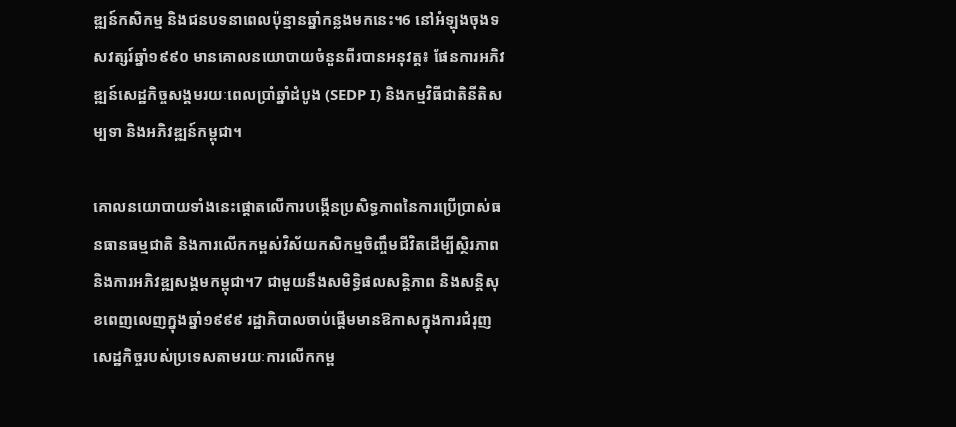ឌ្ឍន៍កសិកម្ម និងជនបទនាពេលប៉ុន្មានឆ្នាំកន្លងមកនេះ។6 នៅអំឡុងចុងទសវត្សរ៍ឆ្នាំ១៩៩០ មានគោលនយោបាយចំនួនពីរបានអនុវត្ត៖ ផែនការអភិវឌ្ឍន៍សេដ្ឋកិច្ចសង្គមរយៈពេលប្រាំឆ្នាំដំបូង (SEDP I) និងកម្មវិធីជាតិនីតិសម្បទា និងអភិវឌ្ឍន៍កម្ពុជា។

គោលនយោបាយទាំងនេះផ្តោតលើការបង្កើនប្រសិទ្ធភាពនៃការប្រើប្រាស់ធនធានធម្មជាតិ និងការលើកកម្ពស់វិស័យកសិកម្មចិញ្ចឹមជីវិតដើម្បីស្ថិរភាព និងការអភិវឌ្ឍសង្គមកម្ពុជា។7 ជាមួយនឹងសមិទ្ធិផលសន្តិភាព និងសន្តិសុខពេញលេញក្នុងឆ្នាំ១៩៩៩ រដ្ឋាភិបាលចាប់ផ្ដើមមានឱកាសក្នុងការជំរុញសេដ្ឋកិច្ចរបស់ប្រទេសតាមរយៈការលើកកម្ព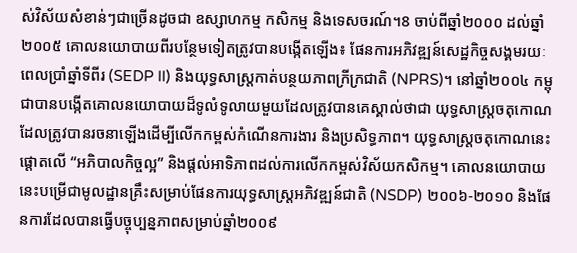ស់វិស័យសំខាន់ៗជាច្រើនដូចជា ឧស្សាហកម្ម កសិកម្ម និងទេសចរណ៍។8 ចាប់ពីឆ្នាំ២០០០ ដល់ឆ្នាំ២០០៥ គោលនយោបាយពីរបន្ថែមទៀតត្រូវបានបង្កើតឡើង៖ ផែនការអភិវឌ្ឍន៍សេដ្ឋកិច្ចសង្គមរយៈពេលប្រាំឆ្នាំទីពីរ (SEDP II) និងយុទ្ធសាស្ត្រកាត់បន្ថយភាពក្រីក្រជាតិ (NPRS)។ នៅឆ្នាំ២០០៤ កម្ពុជាបានបង្កើតគោលនយោបាយដ៏ទូលំទូលាយមួយដែលត្រូវបានគេស្គាល់ថាជា យុទ្ធសាស្ដ្រចតុកោណដែលត្រូវបានរចនាឡើងដើម្បីលើកកម្ពស់កំណើនការងារ និងប្រសិទ្ធភាព។ យុទ្ធសាស្ដ្រចតុកោណនេះផ្ដោតលើ “អភិបាលកិច្ចល្អ” និងផ្តល់អាទិភាពដល់ការលើកកម្ពស់វិស័យកសិកម្ម។ គោលនយោបាយនេះបម្រើជាមូលដ្ឋានគ្រឹះសម្រាប់ផែនការយុទ្ធសាស្ដ្រអភិវឌ្ឍន៍ជាតិ (NSDP) ២០០៦-២០១០ និងផែនការដែលបានធ្វើបច្ចុប្បន្នភាពសម្រាប់ឆ្នាំ២០០៩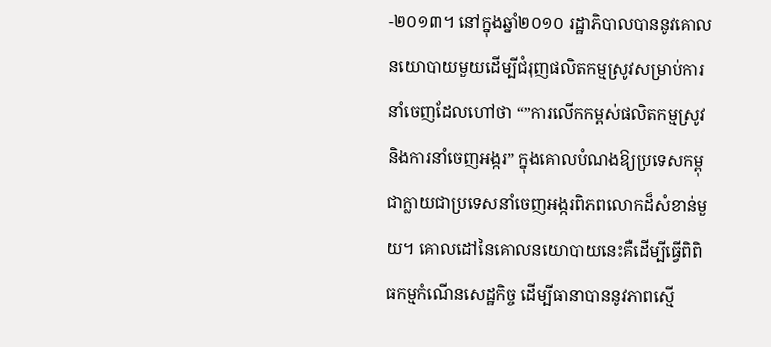-២០១៣។ នៅក្នុងឆ្នាំ២០១០ រដ្ឋាភិបាលបាននូវគោលនយោបាយមួយដើម្បីជំរុញផលិតកម្មស្រូវសម្រាប់ការនាំចេញដែលហៅថា “”ការលើកកម្ពស់ផលិតកម្មស្រូវ និងការនាំចេញអង្ករ” ក្នុងគោលបំណងឱ្យប្រទេសកម្ពុជាក្លាយជាប្រទេសនាំចេញអង្ករពិភពលោកដ៏សំខាន់មួយ។ គោលដៅនៃគោលនយោបាយនេះគឺដើម្បីធ្វើពិពិធកម្មកំណើនសេដ្ឋកិច្ច ដើម្បីធានាបាននូវភាពស្មើ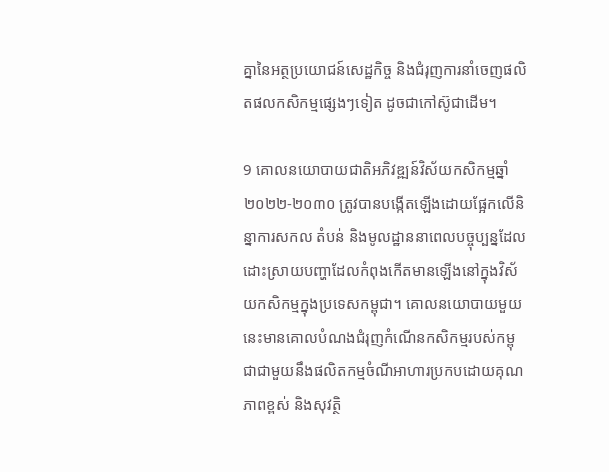គ្នានៃអត្ថប្រយោជន៍សេដ្ឋកិច្ច និងជំរុញការនាំចេញផលិតផលកសិកម្មផ្សេងៗទៀត ដូចជាកៅស៊ូជាដើម។

9 គោលនយោបាយជាតិអភិវឌ្ឍន៍វិស័យកសិកម្មឆ្នាំ២០២២-២០៣០ ត្រូវបានបង្កើតឡើងដោយផ្អែកលើនិន្នាការសកល តំបន់ និងមូលដ្ឋាននាពេលបច្ចុប្បន្នដែលដោះស្រាយបញ្ហាដែលកំពុងកើតមានឡើងនៅក្នុងវិស័យកសិកម្មក្នុងប្រទេសកម្ពុជា។ គោលនយោបាយមួយនេះមានគោលបំណងជំរុញកំណើនកសិកម្មរបស់កម្ពុជាជាមួយនឹងផលិតកម្មចំណីអាហារប្រកបដោយគុណភាពខ្ពស់ និងសុវត្ថិ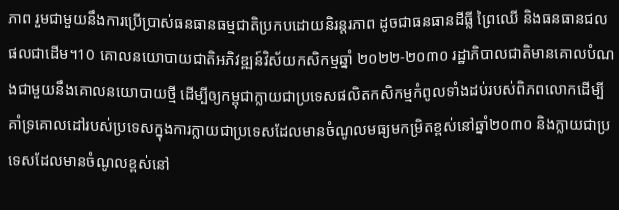ភាព រួមជាមួយនឹងការប្រើប្រាស់ធនធានធម្មជាតិប្រកបដោយនិរន្ដរភាព ដូចជាធនធានដីធ្លី ព្រៃឈើ និងធនធានជលផលជាដើម។10 គោលនយោបាយជាតិអភិវឌ្ឍន៍វិស័យកសិកម្មឆ្នាំ ២០២២-២០៣០ រដ្ឋាភិបាលជាតិមានគោលបំណងជាមួយនឹងគោលនយោបាយថ្មី ដើម្បីឲ្យកម្ពុជាក្លាយជាប្រទេសផលិតកសិកម្មកំពូលទាំងដប់របស់ពិភពលោកដើម្បីគាំទ្រគោលដៅរបស់ប្រទេសក្នុងការក្លាយជាប្រទេសដែលមានចំណូលមធ្យមកម្រិតខ្ពស់នៅឆ្នាំ២០៣០ និងក្លាយជាប្រទេសដែលមានចំណូលខ្ពស់នៅ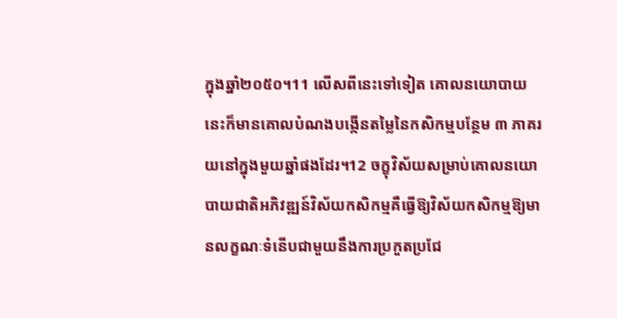ក្នុងឆ្នាំ២០៥០។11 លើសពីនេះទៅទៀត គោលនយោបាយនេះក៏មានគោលបំណងបង្កើនតម្លៃនៃកសិកម្មបន្ថែម ៣ ភាគរយនៅក្នុងមួយឆ្នាំផងដែរ។12 ចក្ខុវិស័យសម្រាប់គោលនយោបាយជាតិអភិវឌ្ឍន៍វិស័យកសិកម្មគឺធ្វើឱ្យវិស័យកសិកម្មឱ្យមានលក្ខណៈទំនើបជាមួយនឹងការប្រកួតប្រជែ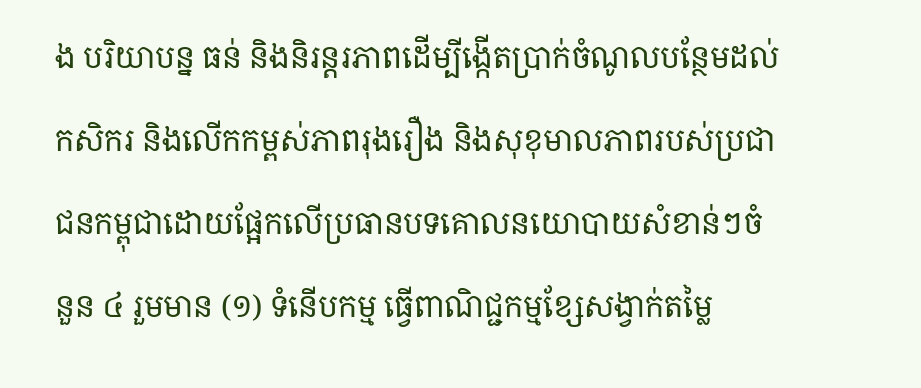ង បរិយាបន្ន ធន់ និងនិរន្តរភាពដើម្បីង្កើតប្រាក់ចំណូលបន្ថែមដល់កសិករ និងលើកកម្ពស់ភាពរុងរឿង និងសុខុមាលភាពរបស់ប្រជាជនកម្ពុជាដោយផ្អែកលើប្រធានបទគោលនយោបាយសំខាន់ៗចំនួន ៤ រួមមាន (១) ទំនើបកម្ម ធ្វើពាណិជ្ជកម្មខ្សែសង្វាក់តម្លៃ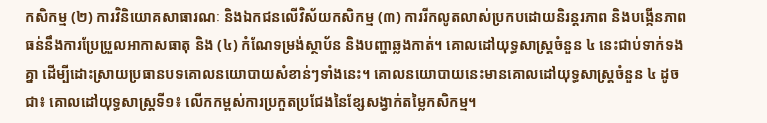កសិកម្ម (២) ការវិនិយោគសាធារណៈ និងឯកជនលើវិស័យកសិកម្ម (៣) ការរីកលូតលាស់ប្រកបដោយនិរន្តរភាព និងបង្កើនភាពធន់នឹងការប្រែប្រួលអាកាសធាតុ និង (៤) កំណែទម្រង់ស្ថាប័ន និងបញ្ហាឆ្លងកាត់។ គោលដៅយុទ្ធសាស្ដ្រចំនួន ៤ នេះជាប់ទាក់ទងគ្នា ដើម្បីដោះស្រាយប្រធានបទគោលនយោបាយសំខាន់ៗទាំងនេះ។ គោលនយោបាយនេះមានគោលដៅយុទ្ធសាស្ត្រចំនួន ៤ ដូចជា៖ គោលដៅយុទ្ធសាស្ត្រទី១៖ លើកកម្ពស់ការប្រកួតប្រជែងនៃខ្សែសង្វាក់តម្លៃកសិកម្ម។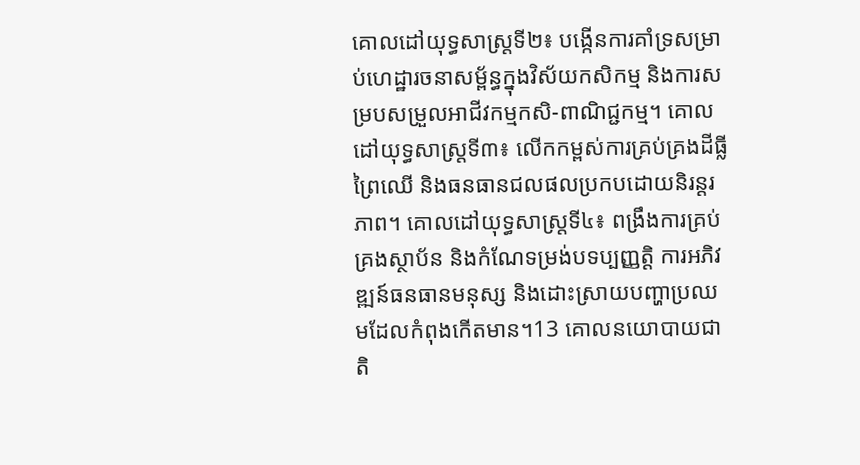គោលដៅយុទ្ធសាស្ត្រទី២៖ បង្កើនការគាំទ្រសម្រាប់ហេដ្ឋារចនាសម្ព័ន្ធក្នុងវិស័យកសិកម្ម និងការសម្របសម្រួលអាជីវកម្មកសិ-ពាណិជ្ជកម្ម។ គោលដៅយុទ្ធសាស្ត្រទី៣៖ លើកកម្ពស់ការគ្រប់គ្រងដីធ្លី ព្រៃឈើ និងធនធានជលផលប្រកបដោយនិរន្តរភាព។ គោលដៅយុទ្ធសាស្ត្រទី៤៖ ពង្រឹងការគ្រប់គ្រងស្ថាប័ន និងកំណែទម្រង់បទប្បញ្ញត្តិ ការអភិវឌ្ឍន៍ធនធានមនុស្ស និងដោះស្រាយបញ្ហាប្រឈមដែលកំពុងកើតមាន។13 គោលនយោបាយជាតិ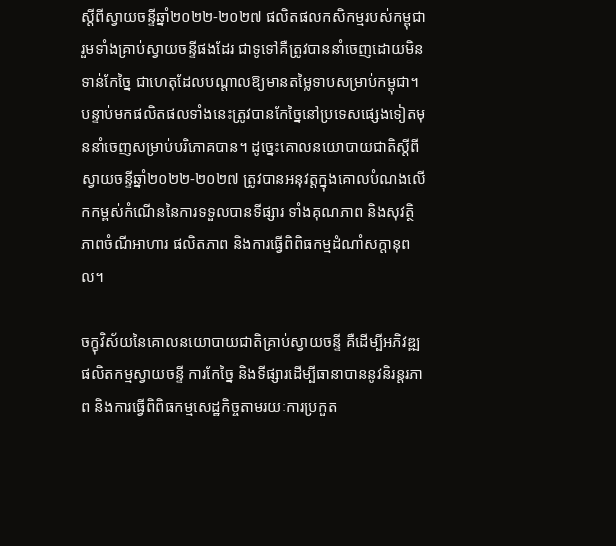ស្ដីពីស្វាយចន្ទីឆ្នាំ២០២២-២០២៧ ផលិតផលកសិកម្មរបស់កម្ពុជារួមទាំងគ្រាប់ស្វាយចន្ទីផងដែរ ជាទូទៅគឺត្រូវបាននាំចេញដោយមិនទាន់កែច្នៃ ជាហេតុដែលបណ្ដាលឱ្យមានតម្លៃទាបសម្រាប់កម្ពុជា។ បន្ទាប់មកផលិតផលទាំងនេះត្រូវបានកែច្នៃនៅប្រទេសផ្សេងទៀតមុននាំចេញសម្រាប់បរិភោគបាន។ ដូច្នេះគោលនយោបាយជាតិស្ដីពីស្វាយចន្ទីឆ្នាំ២០២២-២០២៧ ត្រូវបានអនុវត្តក្នុងគោលបំណងលើកកម្ពស់កំណើននៃការទទួលបានទីផ្សារ ទាំងគុណភាព និងសុវត្ថិភាពចំណីអាហារ ផលិតភាព និងការធ្វើពិពិធកម្មដំណាំសក្ដានុពល។

ចក្ខុវិស័យនៃគោលនយោបាយជាតិគ្រាប់ស្វាយចន្ទី គឺដើម្បីអភិវឌ្ឍផលិតកម្មស្វាយចន្ទី ការកែច្នៃ និងទីផ្សារដើម្បីធានាបាននូវនិរន្តរភាព និងការធ្វើពិពិធកម្មសេដ្ឋកិច្ចតាមរយៈការប្រកួត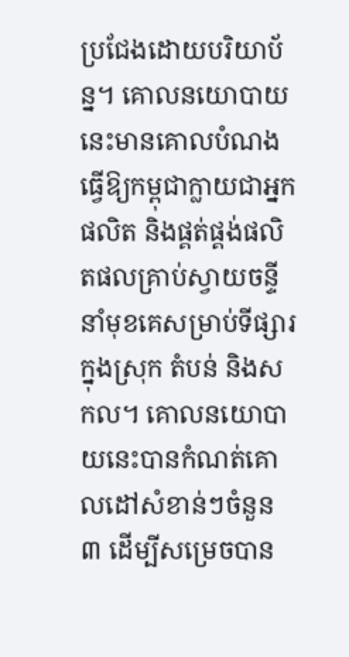ប្រជែងដោយបរិយាប័ន្ន។ គោលនយោបាយនេះមានគោលបំណងធ្វើឱ្យកម្ពុជាក្លាយជាអ្នកផលិត និងផ្គត់ផ្គង់ផលិតផលគ្រាប់ស្វាយចន្ទីនាំមុខគេសម្រាប់ទីផ្សារក្នុងស្រុក តំបន់ និងសកល។ គោលនយោបាយនេះបានកំណត់គោលដៅសំខាន់ៗចំនួន ៣ ដើម្បីសម្រេចបាន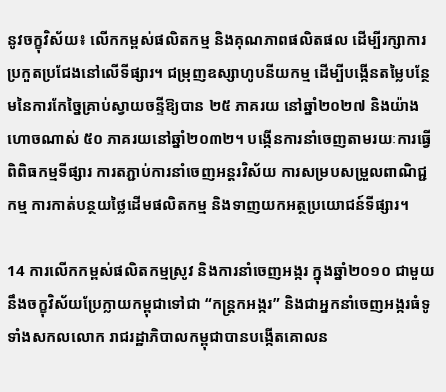នូវចក្ខុវិស័យ៖ លើកកម្ពស់ផលិតកម្ម និងគុណភាពផលិតផល ដើម្បីរក្សាការប្រកួតប្រជែងនៅលើទីផ្សារ។ ជម្រុញឧស្សាហូបនីយកម្ម ដើម្បីបង្កើនតម្លៃបន្ថែមនៃការកែច្នៃគ្រាប់ស្វាយចន្ទីឱ្យបាន ២៥ ភាគរយ នៅឆ្នាំ២០២៧ និងយ៉ាងហោចណាស់ ៥០ ភាគរយនៅឆ្នាំ២០៣២។ បង្កើនការនាំចេញតាមរយៈការធ្វើពិពិធកម្មទីផ្សារ ការតភ្ជាប់ការនាំចេញអន្ដរវិស័យ ការសម្របសម្រួលពាណិជ្ជកម្ម ការកាត់បន្ថយថ្លៃដើមផលិតកម្ម និងទាញយកអត្ថប្រយោជន៍ទីផ្សារ។

14 ការលើកកម្ពស់ផលិតកម្មស្រូវ និងការនាំចេញអង្ករ ក្នុងឆ្នាំ២០១០ ជាមួយនឹងចក្ខុវិស័យប្រែក្លាយកម្ពុជាទៅជា “កន្ត្រកអង្ករ” និងជាអ្នកនាំចេញអង្ករធំទូទាំងសកលលោក រាជរដ្ឋាភិបាលកម្ពុជាបានបង្កើតគោលន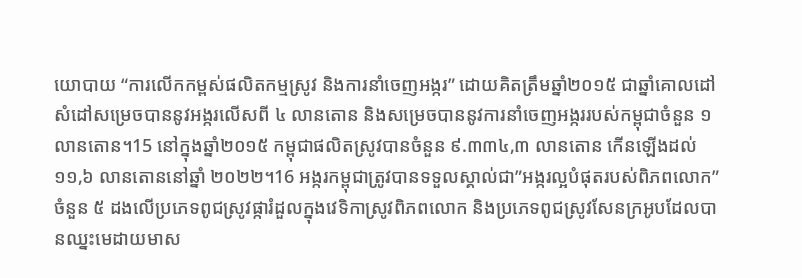យោបាយ “ការលើកកម្ពស់ផលិតកម្មស្រូវ និងការនាំចេញអង្ករ” ដោយគិតត្រឹមឆ្នាំ២០១៥ ជាឆ្នាំគោលដៅសំដៅសម្រេចបាននូវអង្ករលើសពី ៤ លានតោន និងសម្រេចបាននូវការនាំចេញអង្កររបស់កម្ពុជាចំនួន ១ លានតោន។15 នៅក្នុងឆ្នាំ២០១៥ កម្ពុជាផលិតស្រូវបានចំនួន ៩.៣៣៤,៣ លានតោន កើនឡើងដល់ ១១,៦ លានតោននៅឆ្នាំ ២០២២។16 អង្ករកម្ពុជាត្រូវបានទទួលស្គាល់ជា”អង្ករល្អបំផុតរបស់ពិភពលោក” ចំនួន ៥ ដងលើប្រភេទពូជស្រូវផ្ការំដួលក្នុងវេទិកាស្រូវពិភពលោក និងប្រភេទពូជស្រូវសែនក្រអូបដែលបានឈ្នះមេដាយមាស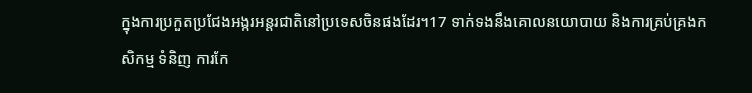ក្នុងការប្រកួតប្រជែងអង្ករអន្តរជាតិនៅប្រទេសចិនផងដែរ។17 ទាក់ទងនឹងគោលនយោបាយ និងការគ្រប់គ្រងកសិកម្ម ទំនិញ ការកែ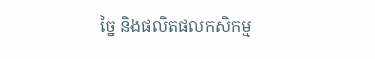ច្នៃ និងផលិតផលកសិកម្ម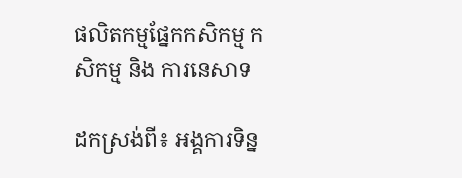ផលិតកម្មផ្នែកកសិកម្ម កសិកម្ម និង ការនេសាទ

ដកស្រង់ពី៖ អង្គការទិន្ន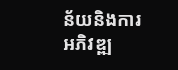ន័យនិងការអភិវឌ្ឍ